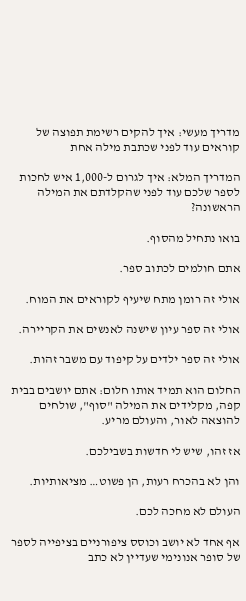מדריך מעשי: איך להקים רשימת תפוצה של קוראים עוד לפני שכתבת מילה אחת

המדריך המלא: איך לגרום ל-1,000 איש לחכות לספר שלכם עוד לפני שהקלדתם את המילה הראשונה?

בואו נתחיל מהסוף.

אתם חולמים לכתוב ספר.

אולי זה רומן מתח שיעיף לקוראים את המוח.

אולי זה ספר עיון שישנה לאנשים את הקריירה.

אולי זה ספר ילדים על קיפוד עם משבר זהות.

החלום הוא תמיד אותו חלום: אתם יושבים בבית קפה, מקלידים את המילה "סוף", שולחים להוצאה לאור, והעולם מריע.

אז זהו, שיש לי חדשות בשבילכם.

והן לא בהכרח רעות, הן פשוט… מציאותיות.

העולם לא מחכה לכם.

אף אחד לא יושב וכוסס ציפורניים בציפייה לספר של סופר אנונימי שעדיין לא כתב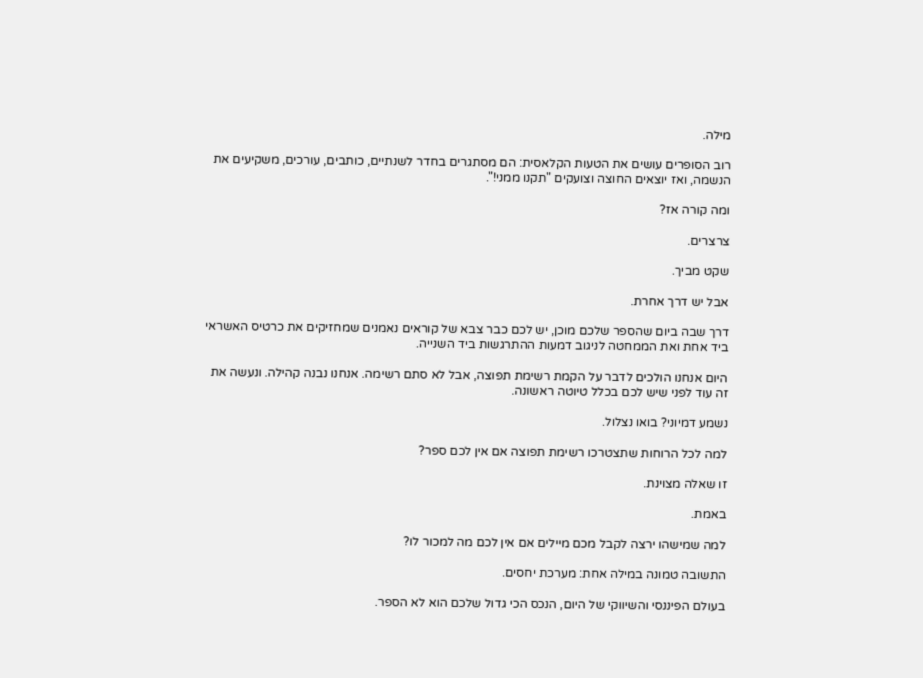מילה.

רוב הסופרים עושים את הטעות הקלאסית: הם מסתגרים בחדר לשנתיים, כותבים, עורכים, משקיעים את הנשמה, ואז יוצאים החוצה וצועקים "תקנו ממני!".

ומה קורה אז?

צרצרים.

שקט מביך.

אבל יש דרך אחרת.

דרך שבה ביום שהספר שלכם מוכן, יש לכם כבר צבא של קוראים נאמנים שמחזיקים את כרטיס האשראי ביד אחת ואת הממחטה לניגוב דמעות ההתרגשות ביד השנייה.

היום אנחנו הולכים לדבר על הקמת רשימת תפוצה, אבל לא סתם רשימה. אנחנו נבנה קהילה. ונעשה את זה עוד לפני שיש לכם בכלל טיוטה ראשונה.

נשמע דמיוני? בואו נצלול.

למה לכל הרוחות שתצטרכו רשימת תפוצה אם אין לכם ספר?

זו שאלה מצוינת.

באמת.

למה שמישהו ירצה לקבל מכם מיילים אם אין לכם מה למכור לו?

התשובה טמונה במילה אחת: מערכת יחסים.

בעולם הפיננסי והשיווקי של היום, הנכס הכי גדול שלכם הוא לא הספר.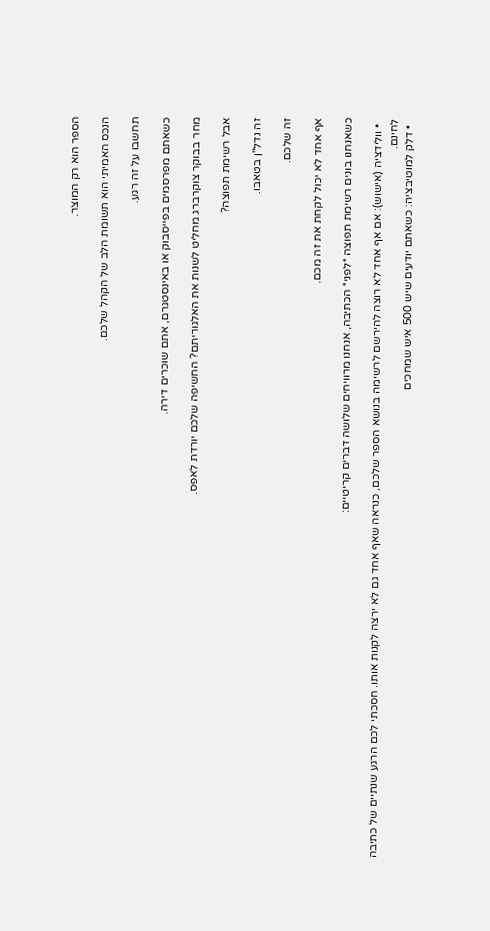הספר הוא רק המוצר.

הנכס האמיתי הוא תשומת הלב של הקהל שלכם.

תחשבו על זה רגע.

כשאתם מפרסמים בפייסבוק או באינסטגרם, אתם שוכרים דירה.

מחר בבוקר צוקרברג מחליט לשנות את האלגוריתם? החשיפה שלכם יורדת לאפס.

אבל רשימת תפוצה?

זה נדל"ן בטאבו.

זה שלכם.

אף אחד לא יכול לקחת את זה מכם.

כשאנחנו בונים רשימת תפוצה *לפני* הכתיבה, אנחנו מרוויחים שלושה דברים קריטיים:

  • וולידציה (אישוש): אם אף אחד לא רוצה להירשם לרשימה בנושא הספר שלכם, כנראה שאף אחד גם לא ירצה לקנות אותו. חסכתי לכם הרגע שנתיים של כתיבה לחינם.
  • דלק למוטיבציה: כשאתם יודעים שיש 500 איש שמחכים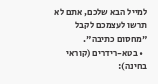למייל הבא שלכם, אתם לא תרשו לעצמכם לקבל "מחסום כתיבה".
  • בטא-רידרים (קוראי בחינה):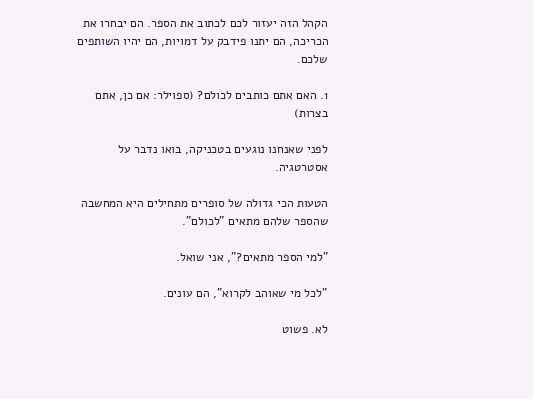הקהל הזה יעזור לכם לכתוב את הספר. הם יבחרו את הכריכה, הם יתנו פידבק על דמויות, הם יהיו השותפים שלכם.

1. האם אתם כותבים לכולם? (ספוילר: אם כן, אתם בצרות)

לפני שאנחנו נוגעים בטכניקה, בואו נדבר על אסטרטגיה.

הטעות הכי גדולה של סופרים מתחילים היא המחשבה שהספר שלהם מתאים "לכולם".

"למי הספר מתאים?", אני שואל.

"לכל מי שאוהב לקרוא", הם עונים.

לא. פשוט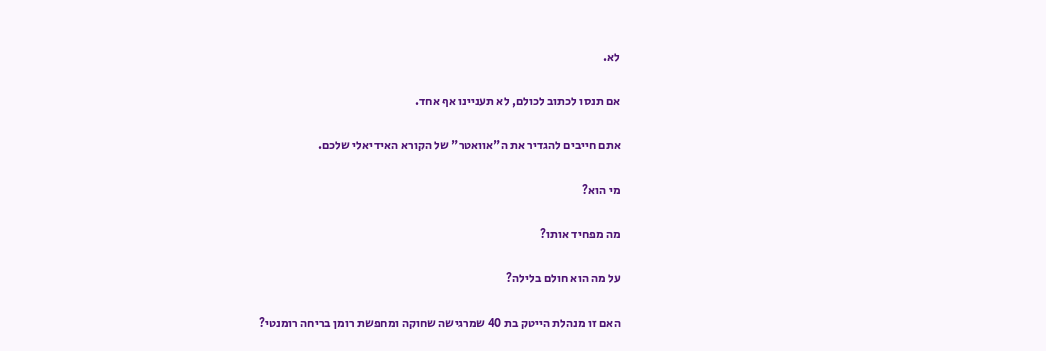לא.

אם תנסו לכתוב לכולם, לא תעניינו אף אחד.

אתם חייבים להגדיר את ה"אוואטר" של הקורא האידיאלי שלכם.

מי הוא?

מה מפחיד אותו?

על מה הוא חולם בלילה?

האם זו מנהלת הייטק בת 40 שמרגישה שחוקה ומחפשת רומן בריחה רומנטי?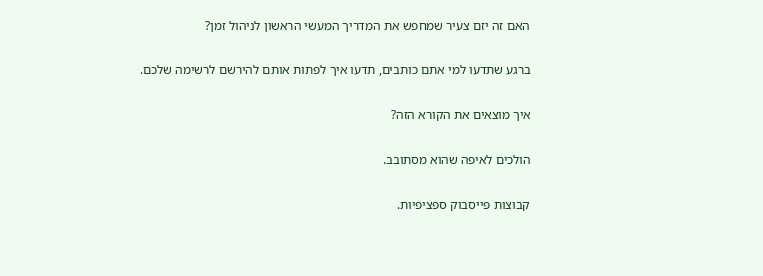האם זה יזם צעיר שמחפש את המדריך המעשי הראשון לניהול זמן?

ברגע שתדעו למי אתם כותבים, תדעו איך לפתות אותם להירשם לרשימה שלכם.

איך מוצאים את הקורא הזה?

הולכים לאיפה שהוא מסתובב.

קבוצות פייסבוק ספציפיות.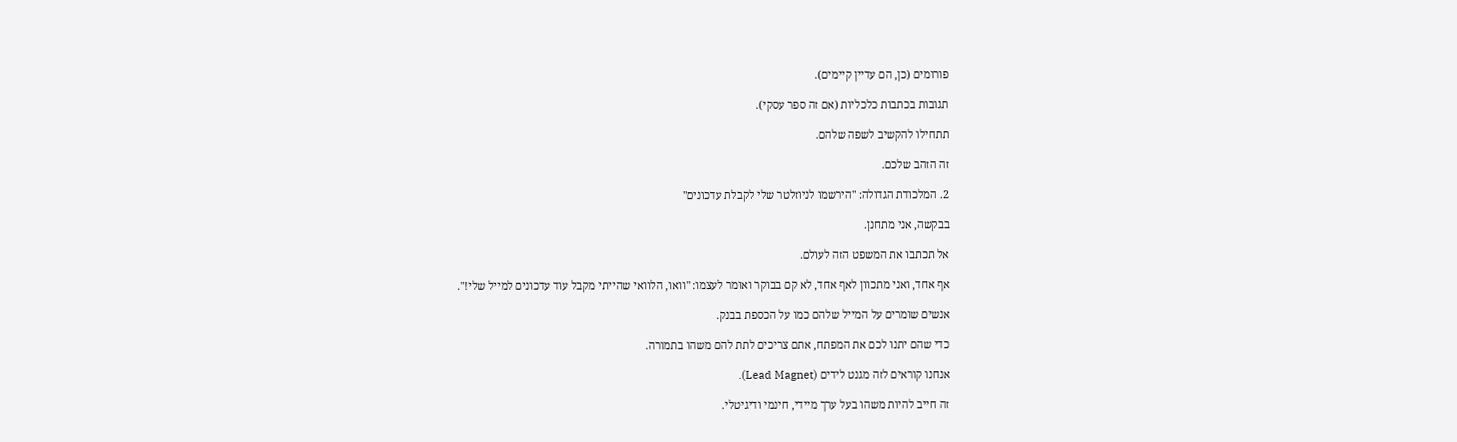פורומים (כן, הם עדיין קיימים).

תגובות בכתבות כלכליות (אם זה ספר עסקי).

תתחילו להקשיב לשפה שלהם.

זה הזהב שלכם.

2. המלכודת הגדולה: "הירשמו לניוזלטר שלי לקבלת עדכונים"

בבקשה, אני מתחנן.

אל תכתבו את המשפט הזה לעולם.

אף אחד, ואני מתכוון לאף אחד, לא קם בבוקר ואומר לעצמו: "וואו, הלוואי שהייתי מקבל עוד עדכונים למייל שלי!".

אנשים שומרים על המייל שלהם כמו על הכספת בבנק.

כדי שהם יתנו לכם את המפתח, אתם צריכים לתת להם משהו בתמורה.

אנחנו קוראים לזה מגנט לידים (Lead Magnet).

זה חייב להיות משהו בעל ערך מיידי, חינמי ודיגיטלי.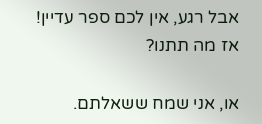אבל רגע, אין לכם ספר עדיין! אז מה תתנו?

או, אני שמח ששאלתם.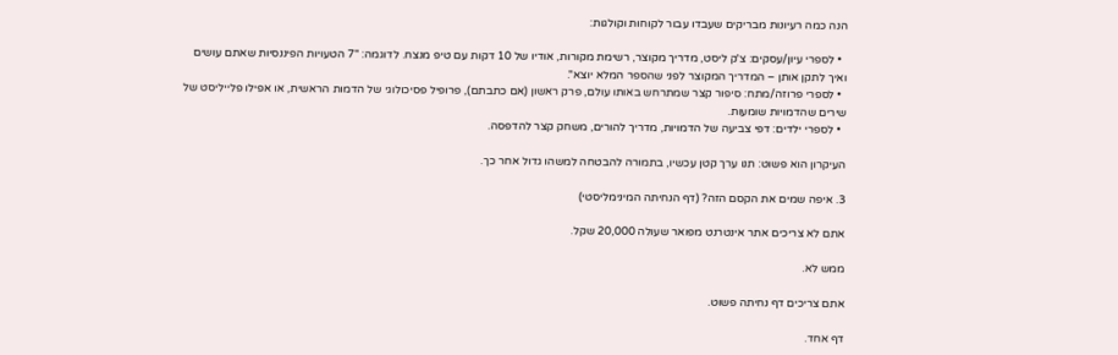הנה כמה רעיונות מבריקים שעבדו עבור לקוחות וקולגות:

  • לספרי עיון/עסקים: צ'ק ליסט, מדריך מקוצר, רשימת מקורות, אודיו של 10 דקות עם טיפ מנצח. לדוגמה: "7 הטעויות הפיננסיות שאתם עושים ואיך לתקן אותן – המדריך המקוצר לפני שהספר המלא יוצא".
  • לספרי פרוזה/מתח: סיפור קצר שמתרחש באותו עולם, פרק ראשון (אם כתבתם), פרופיל פסיכולוגי של הדמות הראשית, או אפילו פלייליסט של שירים שהדמויות שומעות.
  • לספרי ילדים: דפי צביעה של הדמויות, מדריך להורים, משחק קצר להדפסה.

העיקרון הוא פשוט: תנו ערך קטן עכשיו, בתמורה להבטחה למשהו גדול אחר כך.

3. איפה שמים את הקסם הזה? (דף הנחיתה המינימליסטי)

אתם לא צריכים אתר אינטרנט מפואר שעולה 20,000 שקל.

ממש לא.

אתם צריכים דף נחיתה פשוט.

דף אחד.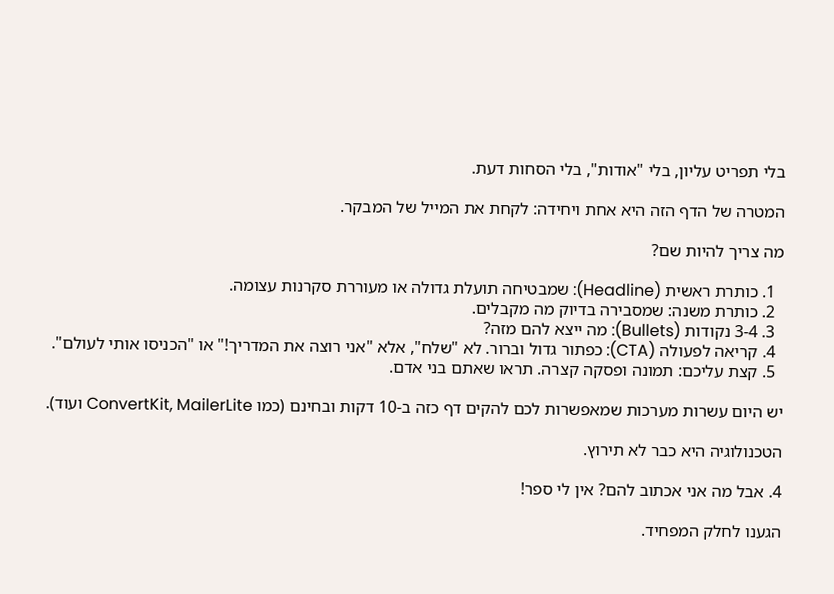בלי תפריט עליון, בלי "אודות", בלי הסחות דעת.

המטרה של הדף הזה היא אחת ויחידה: לקחת את המייל של המבקר.

מה צריך להיות שם?

  1. כותרת ראשית (Headline): שמבטיחה תועלת גדולה או מעוררת סקרנות עצומה.
  2. כותרת משנה: שמסבירה בדיוק מה מקבלים.
  3. 3-4 נקודות (Bullets): מה ייצא להם מזה?
  4. קריאה לפעולה (CTA): כפתור גדול וברור. לא "שלח", אלא "אני רוצה את המדריך!" או "הכניסו אותי לעולם".
  5. קצת עליכם: תמונה ופסקה קצרה. תראו שאתם בני אדם.

יש היום עשרות מערכות שמאפשרות לכם להקים דף כזה ב-10 דקות ובחינם (כמו ConvertKit, MailerLite ועוד).

הטכנולוגיה היא כבר לא תירוץ.

4. אבל מה אני אכתוב להם? אין לי ספר!

הגענו לחלק המפחיד.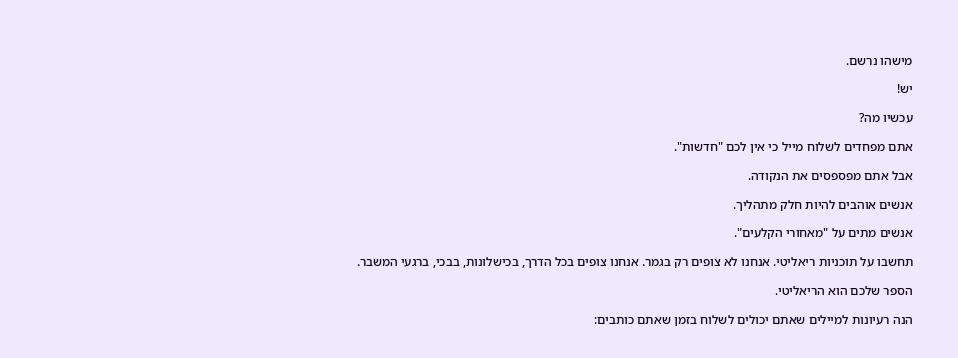מישהו נרשם.

יש!

עכשיו מה?

אתם מפחדים לשלוח מייל כי אין לכם "חדשות".

אבל אתם מפספסים את הנקודה.

אנשים אוהבים להיות חלק מתהליך.

אנשים מתים על "מאחורי הקלעים".

תחשבו על תוכניות ריאליטי. אנחנו לא צופים רק בגמר. אנחנו צופים בכל הדרך, בכישלונות, בבכי, ברגעי המשבר.

הספר שלכם הוא הריאליטי.

הנה רעיונות למיילים שאתם יכולים לשלוח בזמן שאתם כותבים: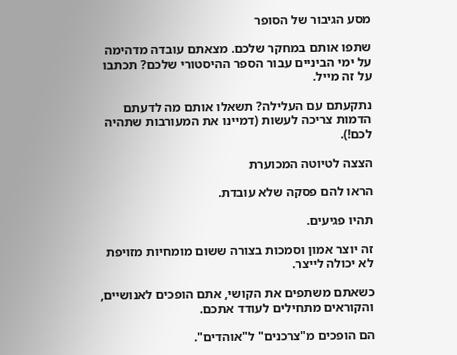מסע הגיבור של הסופר

שתפו אותם במחקר שלכם. מצאתם עובדה מדהימה על ימי הביניים עבור הספר ההיסטורי שלכם? תכתבו על זה מייל.

נתקעתם עם העלילה? תשאלו אותם מה לדעתם הדמות צריכה לעשות (דמיינו את המעורבות שתהיה לכם!).

הצצה לטיוטה המכוערת

הראו להם פסקה שלא עובדת.

תהיו פגיעים.

זה יוצר אמון וסמכות בצורה ששום מומחיות מזויפת לא יכולה לייצר.

כשאתם משתפים את הקושי, אתם הופכים לאנושיים, והקוראים מתחילים לעודד אתכם.

הם הופכים מ"צרכנים" ל"אוהדים".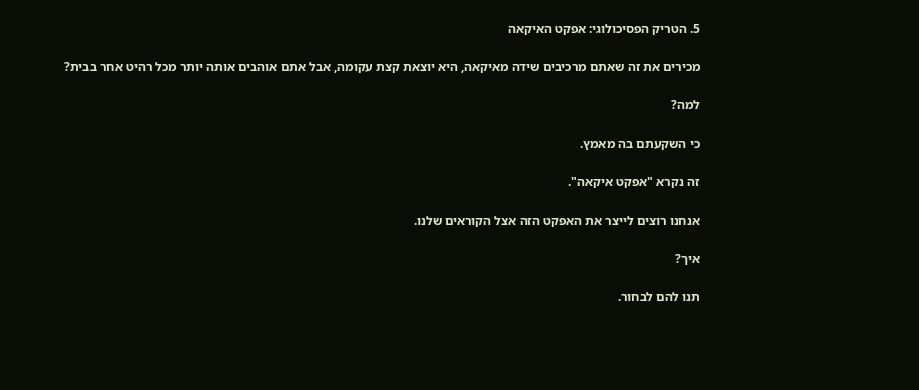5. הטריק הפסיכולוגי: אפקט האיקאה

מכירים את זה שאתם מרכיבים שידה מאיקאה, היא יוצאת קצת עקומה, אבל אתם אוהבים אותה יותר מכל רהיט אחר בבית?

למה?

כי השקעתם בה מאמץ.

זה נקרא "אפקט איקאה".

אנחנו רוצים לייצר את האפקט הזה אצל הקוראים שלנו.

איך?

תנו להם לבחור.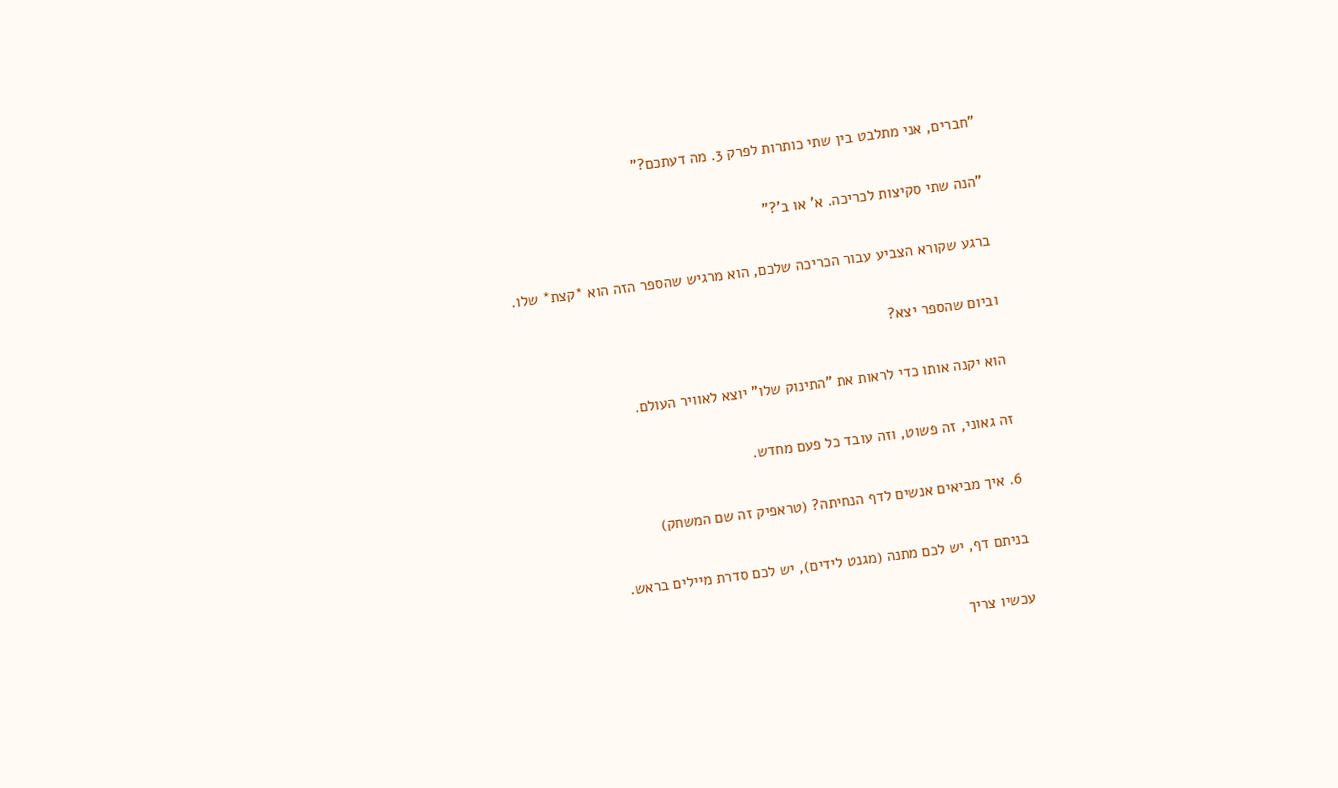"חברים, אני מתלבט בין שתי כותרות לפרק 3. מה דעתכם?"

"הנה שתי סקיצות לכריכה. א' או ב'?"

ברגע שקורא הצביע עבור הכריכה שלכם, הוא מרגיש שהספר הזה הוא *קצת* שלו.

וביום שהספר יצא?

הוא יקנה אותו כדי לראות את "התינוק שלו" יוצא לאוויר העולם.

זה גאוני, זה פשוט, וזה עובד כל פעם מחדש.

6. איך מביאים אנשים לדף הנחיתה? (טראפיק זה שם המשחק)

בניתם דף, יש לכם מתנה (מגנט לידים), יש לכם סדרת מיילים בראש.

עכשיו צריך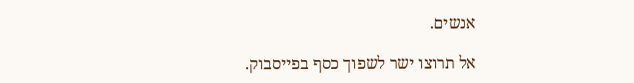אנשים.

אל תרוצו ישר לשפוך כסף בפייסבוק.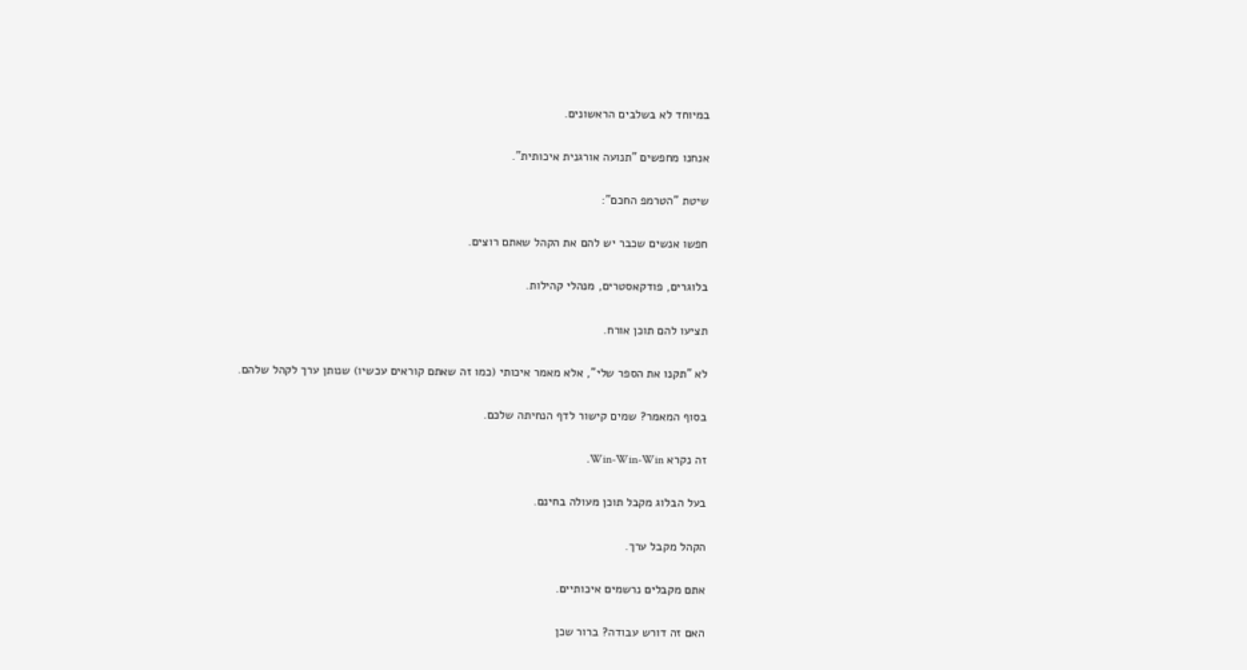במיוחד לא בשלבים הראשונים.

אנחנו מחפשים "תנועה אורגנית איכותית".

שיטת "הטרמפ החכם":

חפשו אנשים שכבר יש להם את הקהל שאתם רוצים.

בלוגרים, פודקאסטרים, מנהלי קהילות.

תציעו להם תוכן אורח.

לא "תקנו את הספר שלי", אלא מאמר איכותי (כמו זה שאתם קוראים עכשיו) שנותן ערך לקהל שלהם.

בסוף המאמר? שמים קישור לדף הנחיתה שלכם.

זה נקרא Win-Win-Win.

בעל הבלוג מקבל תוכן מעולה בחינם.

הקהל מקבל ערך.

אתם מקבלים נרשמים איכותיים.

האם זה דורש עבודה? ברור שכן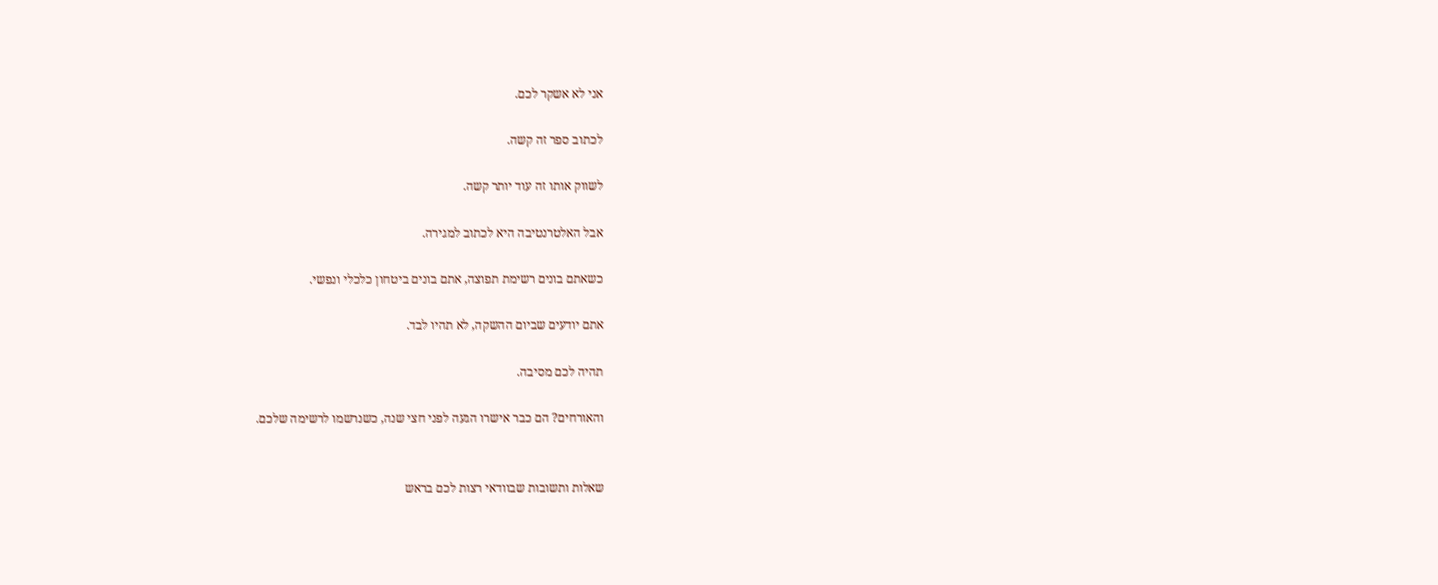אני לא אשקר לכם.

לכתוב ספר זה קשה.

לשווק אותו זה עוד יותר קשה.

אבל האלטרנטיבה היא לכתוב למגירה.

כשאתם בונים רשימת תפוצה, אתם בונים ביטחון כלכלי ונפשי.

אתם יודעים שביום ההשקה, לא תהיו לבד.

תהיה לכם מסיבה.

והאורחים? הם כבר אישרו הגעה לפני חצי שנה, כשנרשמו לרשימה שלכם.


שאלות ותשובות שבוודאי רצות לכם בראש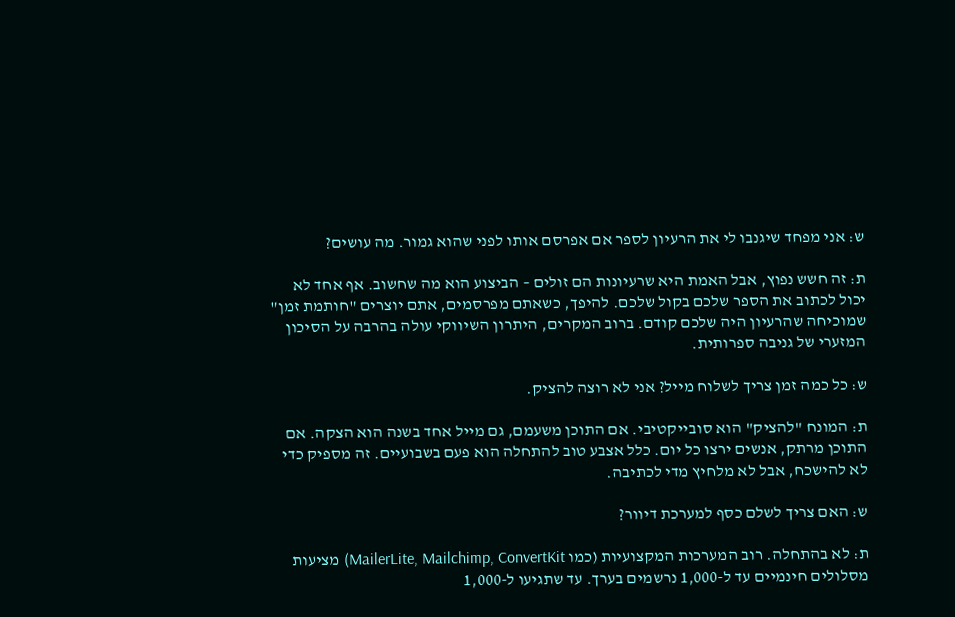ש: אני מפחד שיגנבו לי את הרעיון לספר אם אפרסם אותו לפני שהוא גמור. מה עושים?

ת: זה חשש נפוץ, אבל האמת היא שרעיונות הם זולים – הביצוע הוא מה שחשוב. אף אחד לא יכול לכתוב את הספר שלכם בקול שלכם. להיפך, כשאתם מפרסמים, אתם יוצרים "חותמת זמן" שמוכיחה שהרעיון היה שלכם קודם. ברוב המקרים, היתרון השיווקי עולה בהרבה על הסיכון המזערי של גניבה ספרותית.

ש: כל כמה זמן צריך לשלוח מייל? אני לא רוצה להציק.

ת: המונח "להציק" הוא סובייקטיבי. אם התוכן משעמם, גם מייל אחד בשנה הוא הצקה. אם התוכן מרתק, אנשים ירצו כל יום. כלל אצבע טוב להתחלה הוא פעם בשבועיים. זה מספיק כדי לא להישכח, אבל לא מלחיץ מדי לכתיבה.

ש: האם צריך לשלם כסף למערכת דיוור?

ת: לא בהתחלה. רוב המערכות המקצועיות (כמו MailerLite, Mailchimp, ConvertKit) מציעות מסלולים חינמיים עד ל-1,000 נרשמים בערך. עד שתגיעו ל-1,000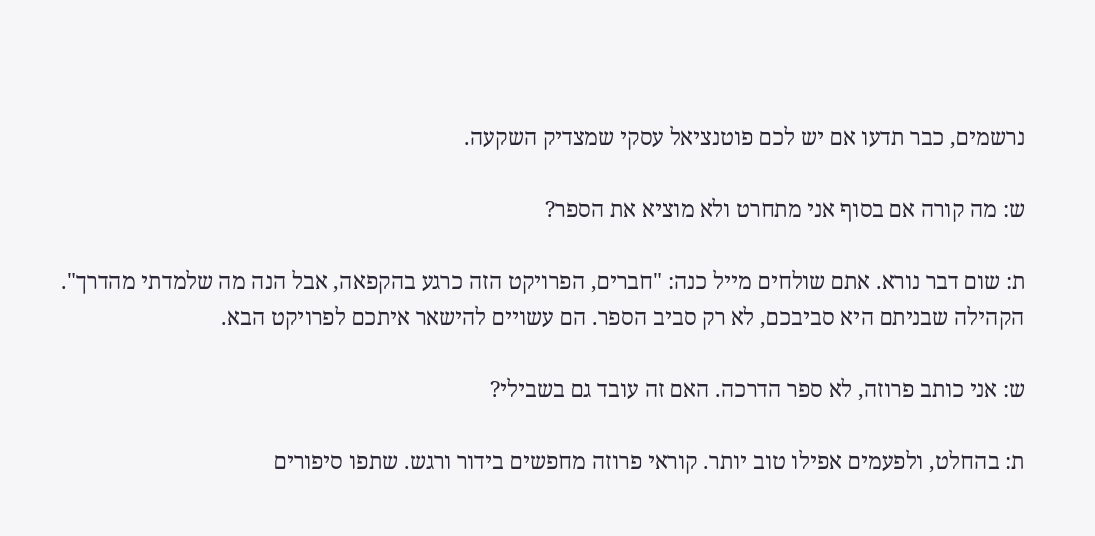נרשמים, כבר תדעו אם יש לכם פוטנציאל עסקי שמצדיק השקעה.

ש: מה קורה אם בסוף אני מתחרט ולא מוציא את הספר?

ת: שום דבר נורא. אתם שולחים מייל כנה: "חברים, הפרויקט הזה כרגע בהקפאה, אבל הנה מה שלמדתי מהדרך". הקהילה שבניתם היא סביבכם, לא רק סביב הספר. הם עשויים להישאר איתכם לפרויקט הבא.

ש: אני כותב פרוזה, לא ספר הדרכה. האם זה עובד גם בשבילי?

ת: בהחלט, ולפעמים אפילו טוב יותר. קוראי פרוזה מחפשים בידור ורגש. שתפו סיפורים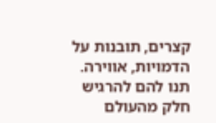קצרים, תובנות על הדמויות, אווירה. תנו להם להרגיש חלק מהעולם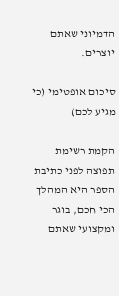הדמיוני שאתם יוצרים.

סיכום אופטימי (כי מגיע לכם)

הקמת רשימת תפוצה לפני כתיבת הספר היא המהלך הכי חכם, בוגר ומקצועי שאתם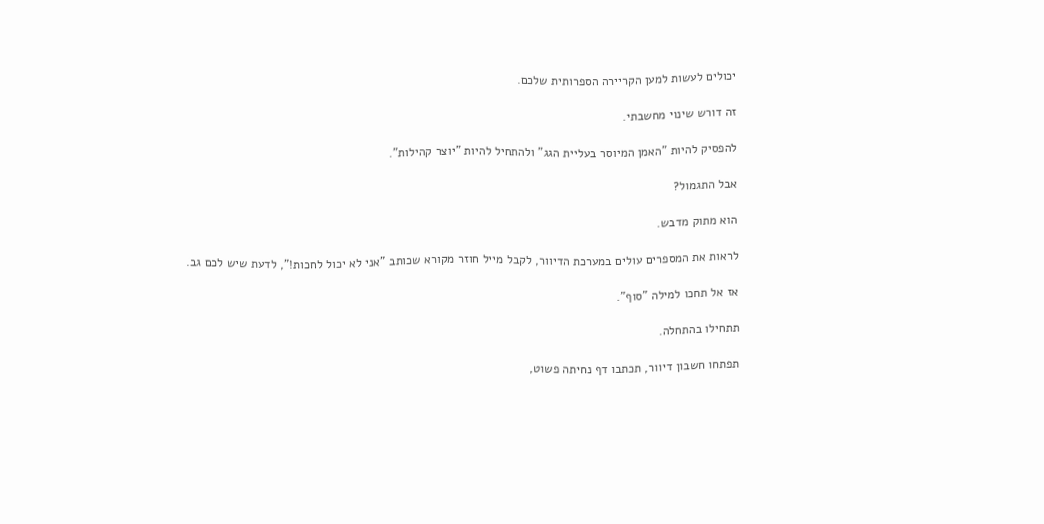יכולים לעשות למען הקריירה הספרותית שלכם.

זה דורש שינוי מחשבתי.

להפסיק להיות "האמן המיוסר בעליית הגג" ולהתחיל להיות "יוצר קהילות".

אבל התגמול?

הוא מתוק מדבש.

לראות את המספרים עולים במערכת הדיוור, לקבל מייל חוזר מקורא שכותב "אני לא יכול לחכות!", לדעת שיש לכם גב.

אז אל תחכו למילה "סוף".

תתחילו בהתחלה.

תפתחו חשבון דיוור, תכתבו דף נחיתה פשוט,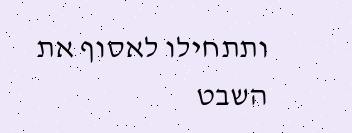ותתחילו לאסוף את השבט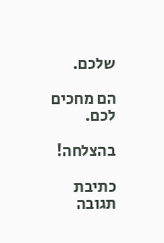שלכם.

הם מחכים לכם.

בהצלחה!

כתיבת תגובה